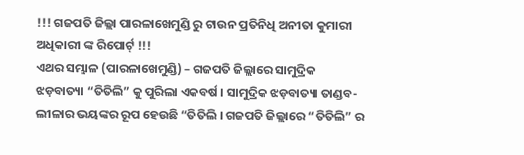!!! ଗଜପତି ଜିଲ୍ଲା ପାରଳାଖେମୁଣ୍ଡି ରୁ ଟାଉନ ପ୍ରତିନିଧି ଅନୀତା କୁମାରୀ ଅଧିକାରୀ ଙ୍କ ରିପୋର୍ଟ୍ !!!
ଏଥର ସମ୍ଭାଳ (ପାରଳାଖେମୁଣ୍ଡି) – ଗଜପତି ଜିଲ୍ଲାରେ ସାମୁଦ୍ରିକ ଝଡ଼ବାତ୍ୟା “ତିତିଲି” କୁ ପୁରିଲା ଏକବର୍ଷ । ସାମୁଦ୍ରିକ ଝଡ଼ବାତ୍ୟା ତାଣ୍ଡବ-ଲୀଳାର ଭୟଙ୍କର ରୂପ ହେଉଛି “ତିତିଲି । ଗଜପତି ଜିଲ୍ଲାରେ “ତିତିଲି” ର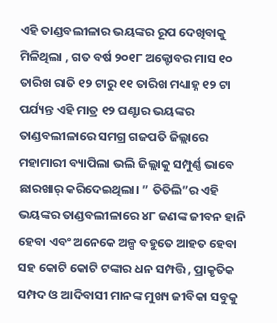ଏହି ତାଣ୍ଡବଲୀଳାର ଭୟଙ୍କର ରୂପ ଦେଖିବାକୁ ମିଳିଥିଲା , ଗତ ବର୍ଷ ୨୦୧୮ ଅକ୍ଟୋବର ମାସ ୧୦ ତାରିଖ ରାତି ୧୨ ଟାରୁ ୧୧ ତାରିଖ ମଧ୍ୟାହ୍ନ ୧୨ ଟା ପର୍ଯ୍ୟନ୍ତ ଏହି ମାତ୍ର ୧୨ ଘଣ୍ଟାର ଭୟଙ୍କର ତାଣ୍ଡବଲୀଳାରେ ସମଗ୍ର ଗଜପତି ଜିଲ୍ଲାରେ ମହାମାରୀ ବ୍ୟାପିଲା ଭଲି ଜିଲ୍ଲାକୁ ସମ୍ପୁର୍ଣ୍ଣ ଭାବେ ଛାରଖାର୍ କରିଦେଇଥିଲା। ” ତିତିଲି”ର ଏହି ଭୟଙ୍କର ତାଣ୍ଡବଲୀଳାରେ ୪୮ ଜଣଙ୍କ ଜୀବନ ହାନି ହେବା ଏବଂ ଅନେକେ ଅଳ୍ପ ବହୁତେ ଆହତ ହେବା ସହ କୋଟି କୋଟି ଟଙ୍କାର ଧନ ସମ୍ପତ୍ତି , ପ୍ରାକୃତିକ ସମ୍ପଦ ଓ ଆଦିବାସୀ ମାନଙ୍କ ମୁଖ୍ୟ ଜୀବିକା ସବୁକୁ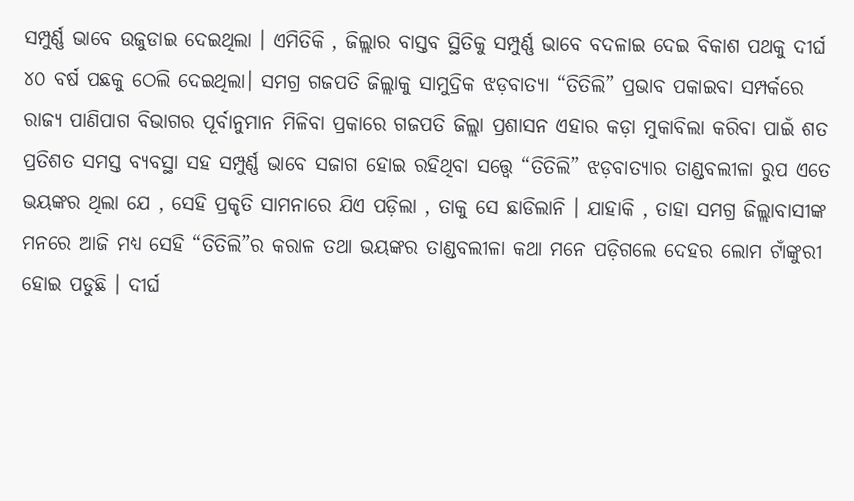ସମ୍ପୁର୍ଣ୍ଣ ଭାବେ ଉଜୁଡାଇ ଦେଇଥିଲା । ଏମିତିକି , ଜିଲ୍ଲାର ବାସ୍ତବ ସ୍ଥିତିକୁ ସମ୍ପୁର୍ଣ୍ଣ ଭାବେ ବଦଳାଇ ଦେଇ ବିକାଶ ପଥକୁ ଦୀର୍ଘ ୪୦ ବର୍ଷ ପଛକୁ ଠେଲି ଦେଇଥିଲା। ସମଗ୍ର ଗଜପତି ଜିଲ୍ଲାକୁ ସାମୁଦ୍ରିକ ଝଡ଼ବାତ୍ୟା “ତିତିଲି” ପ୍ରଭାବ ପକାଇବା ସମ୍ପର୍କରେ ରାଜ୍ୟ ପାଣିପାଗ ବିଭାଗର ପୂର୍ବାନୁମାନ ମିଳିବା ପ୍ରକାରେ ଗଜପତି ଜିଲ୍ଲା ପ୍ରଶାସନ ଏହାର କଡ଼ା ମୁକାବିଲା କରିବା ପାଇଁ ଶତ ପ୍ରତିଶତ ସମସ୍ତ ବ୍ୟବସ୍ଥା ସହ ସମ୍ପୁର୍ଣ୍ଣ ଭାବେ ସଜାଗ ହୋଇ ରହିଥିବା ସତ୍ତ୍ୱେ “ତିତିଲି” ଝଡ଼ବାତ୍ୟାର ତାଣ୍ଡବଲୀଳା ରୁପ ଏତେ ଭୟଙ୍କର ଥିଲା ଯେ , ସେହି ପ୍ରକୃତି ସାମନାରେ ଯିଏ ପଡ଼ିଲା , ତାକୁ ସେ ଛାଡିଲାନି । ଯାହାକି , ତାହା ସମଗ୍ର ଜିଲ୍ଲାବାସୀଙ୍କ ମନରେ ଆଜି ମଧ୍ୟ ସେହି “ତିତିଲି”ର କରାଳ ତଥା ଭୟଙ୍କର ତାଣ୍ଡବଲୀଳା କଥା ମନେ ପଡ଼ିଗଲେ ଦେହର ଲୋମ ଟାଁଙ୍କୁରୀ ହୋଇ ପଡୁଛି । ଦୀର୍ଘ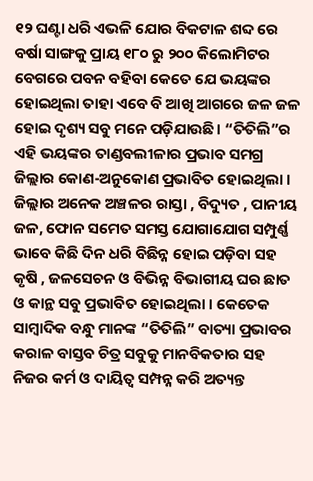୧୨ ଘଣ୍ଟା ଧରି ଏଭଳି ଯୋର ବିକଟାଳ ଶବ୍ଦ ରେ ବର୍ଷା ସାଙ୍ଗକୁ ପ୍ରାୟ ୧୮୦ ରୁ ୨୦୦ କିଲୋମିଟର ବେଗରେ ପବନ ବହିବା କେତେ ଯେ ଭୟଙ୍କର ହୋଇଥିଲା ତାହା ଏବେ ବି ଆଖି ଆଗରେ ଜଳ ଜଳ ହୋଇ ଦୃଶ୍ୟ ସବୁ ମନେ ପଡ଼ିଯାଉଛି। “ତିତିଲି”ର ଏହି ଭୟଙ୍କର ତାଣ୍ଡବଲୀଳାର ପ୍ରଭାବ ସମଗ୍ର ଜିଲ୍ଲାର କୋଣ-ଅନୁକୋଣ ପ୍ରଭାବିତ ହୋଇଥିଲା । ଜିଲ୍ଲାର ଅନେକ ଅଞ୍ଚଳର ରାସ୍ତା , ବିଦ୍ୟୁତ , ପାନୀୟ ଜଳ, ଫୋନ ସମେତ ସମସ୍ତ ଯୋଗାଯୋଗ ସମ୍ପୁର୍ଣ୍ଣ ଭାବେ କିଛି ଦିନ ଧରି ବିଛିନ୍ନ ହୋଇ ପଡ଼ିବା ସହ କୃଷି , ଜଳସେଚନ ଓ ବିଭିନ୍ନ ବିଭାଗୀୟ ଘର ଛାତ ଓ କାନ୍ଥ ସବୁ ପ୍ରଭାବିତ ହୋଇଥିଲା । କେତେକ ସାମ୍ବାଦିକ ବନ୍ଧୁ ମାନଙ୍କ “ତିତିଲି” ବାତ୍ୟା ପ୍ରଭାବର କରାଳ ବାସ୍ତବ ଚିତ୍ର ସବୁକୁ ମାନବିକତାର ସହ ନିଜର କର୍ମ ଓ ଦାୟିତ୍ଵ ସମ୍ପନ୍ନ କରି ଅତ୍ୟନ୍ତ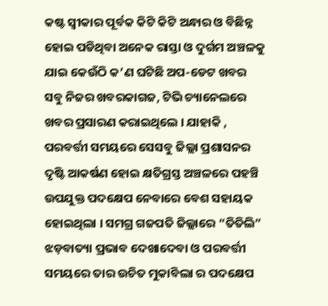କଷ୍ଟ ସ୍ୱୀକାର ପୂର୍ବକ କିଟି କିଟି ଅନ୍ଧାର ଓ ବିଛିନ୍ନ ହୋଇ ପଡିଥିବା ଅନେକ ରାସ୍ତା ଓ ଦୁର୍ଗମ ଅଞ୍ଚଳକୁ ଯାଇ କେଉଁଠି କ’ଣ ଘଟିଛି ଅପ-ଡେଟ ଖବର ସବୁ ନିଜର ଖବରକାଗଜ, ଟିଭି ଚ୍ୟାନେଲରେ ଖବର ପ୍ରସାରଣ କରାଇଥିଲେ । ଯାହାକି , ପରବର୍ତ୍ତୀ ସମୟରେ ସେସବୁ ଜିଲ୍ଲା ପ୍ରଶାସନର ଦୃଷ୍ଟି ଆକର୍ଷଣ ହୋଇ କ୍ଷତିଗ୍ରସ୍ତ ଅଞ୍ଚଳରେ ପହଞ୍ଚି ଉପଯୁକ୍ତ ପଦକ୍ଷେପ ନେବାରେ ବେଶ ସହାୟକ ହୋଇଥିଲା । ସମଗ୍ର ଗଜପତି ଜିଲ୍ଲାରେ “ତିତିଲି” ଝଡ଼ବାତ୍ୟା ପ୍ରଭାବ ଦେଖାଦେବା ଓ ପରବର୍ତ୍ତୀ ସମୟରେ ତାର ଉଚିତ ମୁକାବିଲା ର ପଦକ୍ଷେପ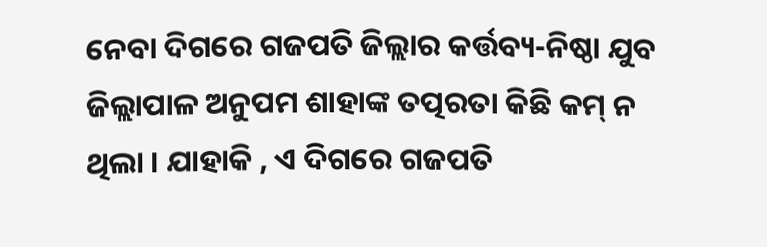ନେବା ଦିଗରେ ଗଜପତି ଜିଲ୍ଲାର କର୍ତ୍ତବ୍ୟ-ନିଷ୍ଠା ଯୁବ ଜିଲ୍ଲାପାଳ ଅନୁପମ ଶାହାଙ୍କ ତତ୍ପରତା କିଛି କମ୍ ନ ଥିଲା । ଯାହାକି , ଏ ଦିଗରେ ଗଜପତି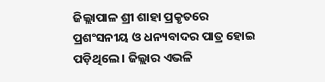ଜିଲ୍ଲାପାଳ ଶ୍ରୀ ଶାହା ପ୍ରକୃତରେ ପ୍ରଶଂସନୀୟ ଓ ଧନ୍ୟବାଦର ପାତ୍ର ହୋଇ ପଡ଼ିଥିଲେ । ଜିଲ୍ଲାର ଏଭଳି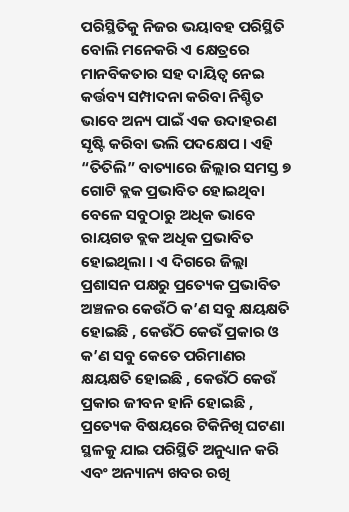ପରିସ୍ଥିତିକୁ ନିଜର ଭୟାବହ ପରିସ୍ଥିତି ବୋଲି ମନେକରି ଏ କ୍ଷେତ୍ରରେ ମାନବିକତାର ସହ ଦାୟିତ୍ଵ ନେଇ କର୍ତ୍ତବ୍ୟ ସମ୍ପାଦନା କରିବା ନିଶ୍ଚିତ ଭାବେ ଅନ୍ୟ ପାଇଁ ଏକ ଉଦାହରଣ ସୃଷ୍ଟି କରିବା ଭଲି ପଦକ୍ଷେପ । ଏହି “ତିତିଲି” ବାତ୍ୟାରେ ଜିଲ୍ଲାର ସମସ୍ତ ୭ ଗୋଟି ବ୍ଲକ ପ୍ରଭାବିତ ହୋଇଥିବା ବେଳେ ସବୁଠାରୁ ଅଧିକ ଭାବେ ରାୟଗଡ ବ୍ଲକ ଅଧିକ ପ୍ରଭାବିତ ହୋଇଥିଲା । ଏ ଦିଗରେ ଜିଲ୍ଲା ପ୍ରଶାସନ ପକ୍ଷରୁ ପ୍ରତ୍ୟେକ ପ୍ରଭାବିତ ଅଞ୍ଚଳର କେଉଁଠି କ’ଣ ସବୁ କ୍ଷୟକ୍ଷତି ହୋଇଛି , କେଉଁଠି କେଉଁ ପ୍ରକାର ଓ କ’ଣ ସବୁ କେତେ ପରିମାଣର କ୍ଷୟକ୍ଷତି ହୋଇଛି , କେଉଁଠି କେଉଁ ପ୍ରକାର ଜୀବନ ହାନି ହୋଇଛି , ପ୍ରତ୍ୟେକ ବିଷୟରେ ଟିକିନିଖି ଘଟଣା ସ୍ଥଳକୁ ଯାଇ ପରିସ୍ଥିତି ଅନୁଧ୍ୟାନ କରି ଏବଂ ଅନ୍ୟାନ୍ୟ ଖବର ରଖି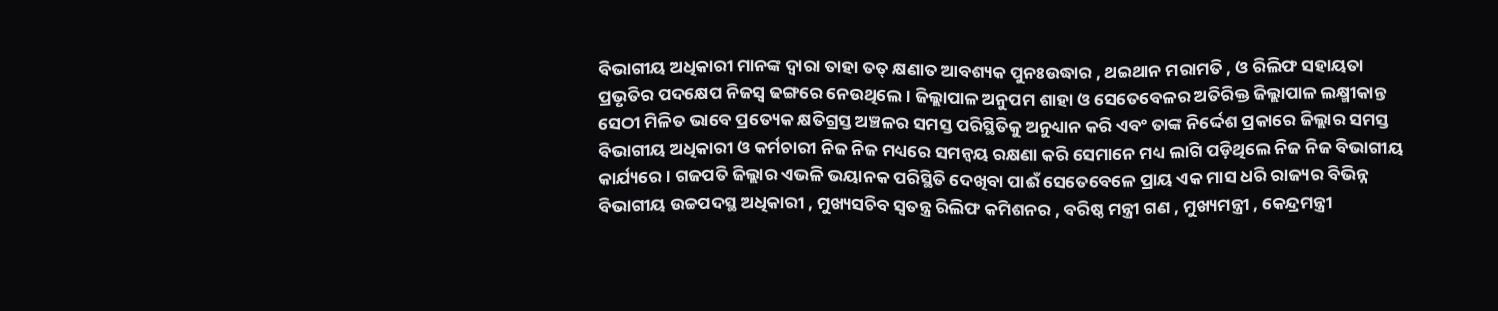ବିଭାଗୀୟ ଅଧିକାରୀ ମାନଙ୍କ ଦ୍ବାରା ତାହା ତତ୍ କ୍ଷଣାତ ଆବଶ୍ୟକ ପୁନଃଉଦ୍ଧାର , ଥଇଥାନ ମରାମତି , ଓ ରିଲିଫ ସହାୟତା ପ୍ରଭୃତିର ପଦକ୍ଷେପ ନିଜସ୍ୱ ଢଙ୍ଗରେ ନେଉଥିଲେ । ଜିଲ୍ଲାପାଳ ଅନୁପମ ଶାହା ଓ ସେତେବେଳର ଅତିରିକ୍ତ ଜିଲ୍ଲାପାଳ ଲକ୍ଷ୍ମୀକାନ୍ତ ସେଠୀ ମିଳିତ ଭାବେ ପ୍ରତ୍ୟେକ କ୍ଷତିଗ୍ରସ୍ତ ଅଞ୍ଚଳର ସମସ୍ତ ପରିସ୍ଥିତିକୁ ଅନୁଧ୍ୟାନ କରି ଏବଂ ତାଙ୍କ ନିର୍ଦ୍ଦେଶ ପ୍ରକାରେ ଜିଲ୍ଲାର ସମସ୍ତ ବିଭାଗୀୟ ଅଧିକାରୀ ଓ କର୍ମଚାରୀ ନିଜ ନିଜ ମଧ୍ୟରେ ସମନ୍ବୟ ରକ୍ଷଣା କରି ସେମାନେ ମଧ୍ୟ ଲାଗି ପଡ଼ିଥିଲେ ନିଜ ନିଜ ବିଭାଗୀୟ କାର୍ଯ୍ୟରେ । ଗଜପତି ଜିଲ୍ଲାର ଏଭଳି ଭୟାନକ ପରିସ୍ଥିତି ଦେଖିବା ପାଈଁ ସେତେବେଳେ ପ୍ରାୟ ଏକ ମାସ ଧରି ରାଜ୍ୟର ବିଭିନ୍ନ ବିଭାଗୀୟ ଉଚ୍ଚପଦସ୍ଥ ଅଧିକାରୀ , ମୁଖ୍ୟସଚିବ ସ୍ବତନ୍ତ୍ର ରିଲିଫ କମିଶନର , ବରିଷ୍ଠ ମନ୍ତ୍ରୀ ଗଣ , ମୁଖ୍ୟମନ୍ତ୍ରୀ , କେନ୍ଦ୍ରମନ୍ତ୍ରୀ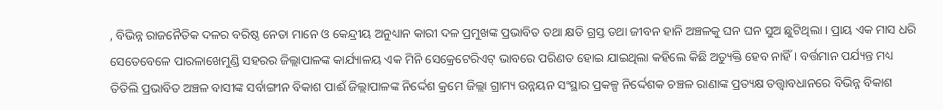, ବିଭିନ୍ନ ରାଜନୈତିକ ଦଳର ବରିଷ୍ଠ ନେତା ମାନେ ଓ କେନ୍ଦ୍ରୀୟ ଅନୁଧ୍ୟାନ କାରୀ ଦଳ ପ୍ରମୁଖଙ୍କ ପ୍ରଭାବିତ ତଥା କ୍ଷତି ଗ୍ରସ୍ତ ତଥା ଜୀବନ ହାନି ଅଞ୍ଚଳକୁ ଘନ ଘନ ସୁଅ ଛୁଟିଥିଲା । ପ୍ରାୟ ଏକ ମାସ ଧରି ସେତେବେଳେ ପାରଳାଖେମୁଣ୍ଡି ସହରର ଜିଲ୍ଲାପାଳଙ୍କ କାର୍ଯ୍ୟାଳୟ ଏକ ମିନି ସେକ୍ରେଟେରିଏଟ୍ ଭାବରେ ପରିଣତ ହୋଇ ଯାଇଥିଲା କହିଲେ କିଛି ଅତ୍ୟୁକ୍ତି ହେବ ନାହିଁ । ବର୍ତ୍ତମାନ ପର୍ଯ୍ୟନ୍ତ ମଧ୍ୟ ତିତିଲି ପ୍ରଭାବିତ ଅଞ୍ଚଳ ବାସୀଙ୍କ ସର୍ବାଙ୍ଗୀନ ବିକାଶ ପାଈଁ ଜିଲ୍ଲାପାଳଙ୍କ ନିର୍ଦ୍ଦେଶ କ୍ରମେ ଜିଲ୍ଲା ଗ୍ରାମ୍ୟ ଉନ୍ନୟନ ସଂସ୍ଥାର ପ୍ରକଳ୍ପ ନିର୍ଦ୍ଦେଶକ ଚଞ୍ଚଳ ରାଣାଙ୍କ ପ୍ରତ୍ୟକ୍ଷ ତତ୍ତ୍ୱାବଧାନରେ ବିଭିନ୍ନ ବିକାଶ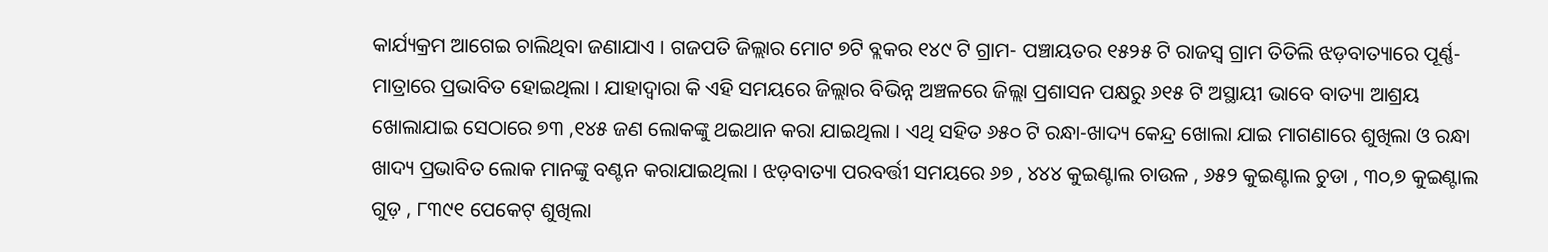କାର୍ଯ୍ୟକ୍ରମ ଆଗେଇ ଚାଲିଥିବା ଜଣାଯାଏ । ଗଜପତି ଜିଲ୍ଲାର ମୋଟ ୭ଟି ବ୍ଲକର ୧୪୯ ଟି ଗ୍ରାମ- ପଞ୍ଚାୟତର ୧୫୨୫ ଟି ରାଜସ୍ୱ ଗ୍ରାମ ତିତିଲି ଝଡ଼ବାତ୍ୟାରେ ପୂର୍ଣ୍ଣ-ମାତ୍ରାରେ ପ୍ରଭାବିତ ହୋଇଥିଲା । ଯାହାଦ୍ୱାରା କି ଏହି ସମୟରେ ଜିଲ୍ଲାର ବିଭିନ୍ନ ଅଞ୍ଚଳରେ ଜିଲ୍ଲା ପ୍ରଶାସନ ପକ୍ଷରୁ ୬୧୫ ଟି ଅସ୍ଥାୟୀ ଭାବେ ବାତ୍ୟା ଆଶ୍ରୟ ଖୋଲାଯାଇ ସେଠାରେ ୭୩ ,୧୪୫ ଜଣ ଲୋକଙ୍କୁ ଥଇଥାନ କରା ଯାଇଥିଲା । ଏଥି ସହିତ ୬୫୦ ଟି ରନ୍ଧା-ଖାଦ୍ୟ କେନ୍ଦ୍ର ଖୋଲା ଯାଇ ମାଗଣାରେ ଶୁଖିଲା ଓ ରନ୍ଧା ଖାଦ୍ୟ ପ୍ରଭାବିତ ଲୋକ ମାନଙ୍କୁ ବଣ୍ଟନ କରାଯାଇଥିଲା । ଝଡ଼ବାତ୍ୟା ପରବର୍ତ୍ତୀ ସମୟରେ ୬୭ , ୪୪୪ କୁଇଣ୍ଟାଲ ଚାଉଳ , ୬୫୨ କୁଇଣ୍ଟାଲ ଚୁଡା , ୩୦,୭ କୁଇଣ୍ଟାଲ ଗୁଡ଼ , ୮୩୯୧ ପେକେଟ୍ ଶୁଖିଲା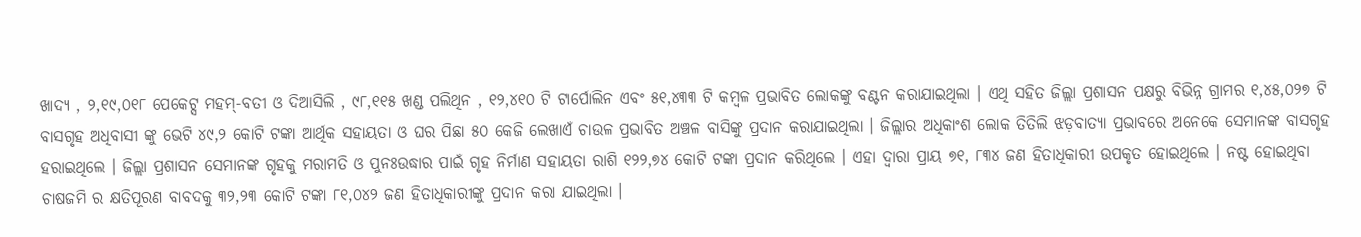ଖାଦ୍ୟ , ୨,୧୯,୦୧୮ ପେକେଟ୍ସ ମହମ୍-ବତୀ ଓ ଦିଆସିଲି , ୯୮,୧୧୫ ଖଣ୍ଡ ପଲିଥିନ , ୧୨,୪୧୦ ଟି ଟାର୍ପୋଲିନ ଏବଂ ୫୧,୪୩୩ ଟି କମ୍ବଳ ପ୍ରଭାବିତ ଲୋକଙ୍କୁ ବଣ୍ଟନ କରାଯାଇଥିଲା । ଏଥି ସହିତ ଜିଲ୍ଲା ପ୍ରଶାସନ ପକ୍ଷରୁ ବିଭିନ୍ନ ଗ୍ରାମର ୧,୪୫,୦୨୭ ଟି ବାସଗୃହ ଅଧିବାସୀ ଙ୍କୁ ଭେଟି ୪୯,୨ କୋଟି ଟଙ୍କା ଆର୍ଥିକ ସହାୟତା ଓ ଘର ପିଛା ୫୦ କେଜି ଲେଖାଏଁ ଚାଉଳ ପ୍ରଭାବିତ ଅଞ୍ଚଳ ବାସିଙ୍କୁ ପ୍ରଦାନ କରାଯାଇଥିଲା । ଜିଲ୍ଲାର ଅଧିକାଂଶ ଲୋକ ତିତିଲି ଝଡ଼ବାତ୍ୟା ପ୍ରଭାବରେ ଅନେକେ ସେମାନଙ୍କ ବାସଗୃହ ହରାଇଥିଲେ । ଜିଲ୍ଲା ପ୍ରଶାସନ ସେମାନଙ୍କ ଗୃହକୁ ମରାମତି ଓ ପୁନଃଉଦ୍ଧାର ପାଇଁ ଗୃହ ନିର୍ମାଣ ସହାୟତା ରାଶି ୧୨୨,୭୪ କୋଟି ଟଙ୍କା ପ୍ରଦାନ କରିଥିଲେ । ଏହା ଦ୍ବାରା ପ୍ରାୟ ୭୧, ୮୩୪ ଜଣ ହିତାଧିକାରୀ ଉପକୃତ ହୋଇଥିଲେ । ନଷ୍ଟ ହୋଇଥିବା ଚାଷଜମି ର କ୍ଷତିପୂରଣ ବାବଦକୁ ୩୨,୨୩ କୋଟି ଟଙ୍କା ୮୧,୦୪୨ ଜଣ ହିତାଧିକାରୀଙ୍କୁ ପ୍ରଦାନ କରା ଯାଇଥିଲା ।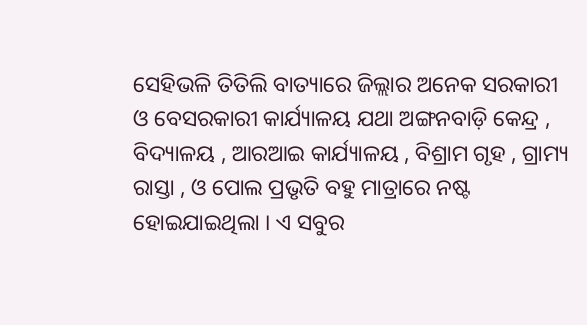ସେହିଭଳି ତିତିଲି ବାତ୍ୟାରେ ଜିଲ୍ଲାର ଅନେକ ସରକାରୀ ଓ ବେସରକାରୀ କାର୍ଯ୍ୟାଳୟ ଯଥା ଅଙ୍ଗନବାଡ଼ି କେନ୍ଦ୍ର , ବିଦ୍ୟାଳୟ , ଆରଆଇ କାର୍ଯ୍ୟାଳୟ , ବିଶ୍ରାମ ଗୃହ , ଗ୍ରାମ୍ୟ ରାସ୍ତା , ଓ ପୋଲ ପ୍ରଭୃତି ବହୁ ମାତ୍ରାରେ ନଷ୍ଟ ହୋଇଯାଇଥିଲା । ଏ ସବୁର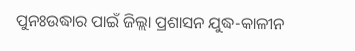ପୁନଃଉଦ୍ଧାର ପାଇଁ ଜିଲ୍ଲା ପ୍ରଶାସନ ଯୁଦ୍ଧ-କାଳୀନ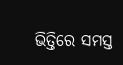ଭିତ୍ତିରେ ସମସ୍ତ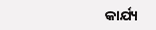କାର୍ଯ୍ୟ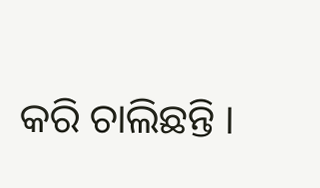କରି ଚାଲିଛନ୍ତି ।